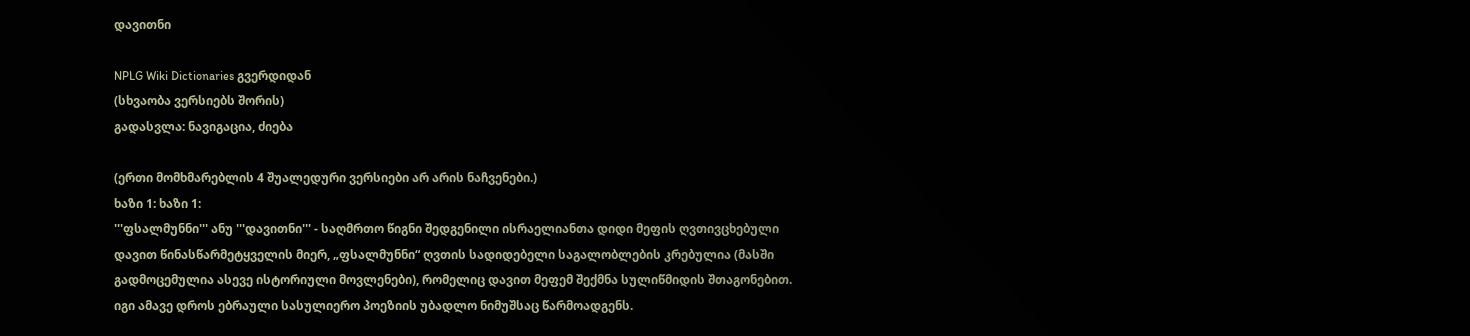დავითნი

NPLG Wiki Dictionaries გვერდიდან
(სხვაობა ვერსიებს შორის)
გადასვლა: ნავიგაცია, ძიება

(ერთი მომხმარებლის 4 შუალედური ვერსიები არ არის ნაჩვენები.)
ხაზი 1: ხაზი 1:
'''ფსალმუნნი''' ანუ '''დავითნი''' - საღმრთო წიგნი შედგენილი ისრაელიანთა დიდი მეფის ღვთივცხებული დავით წინასწარმეტყველის მიერ, „ფსალმუნნი“ ღვთის სადიდებელი საგალობლების კრებულია (მასში გადმოცემულია ასევე ისტორიული მოვლენები), რომელიც დავით მეფემ შექმნა სულიწმიდის შთაგონებით. იგი ამავე დროს ებრაული სასულიერო პოეზიის უბადლო ნიმუშსაც წარმოადგენს.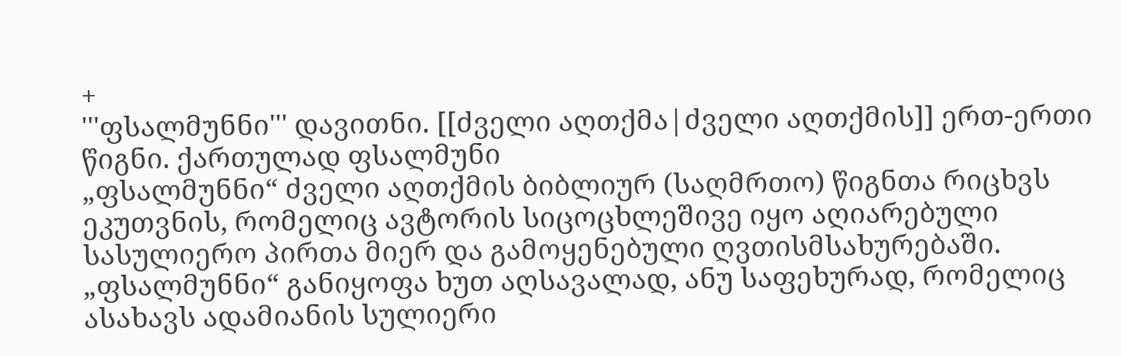+
'''ფსალმუნნი''' დავითნი. [[ძველი აღთქმა|ძველი აღთქმის]] ერთ-ერთი წიგნი. ქართულად ფსალმუნი
„ფსალმუნნი“ ძველი აღთქმის ბიბლიურ (საღმრთო) წიგნთა რიცხვს ეკუთვნის, რომელიც ავტორის სიცოცხლეშივე იყო აღიარებული სასულიერო პირთა მიერ და გამოყენებული ღვთისმსახურებაში. „ფსალმუნნი“ განიყოფა ხუთ აღსავალად, ანუ საფეხურად, რომელიც ასახავს ადამიანის სულიერი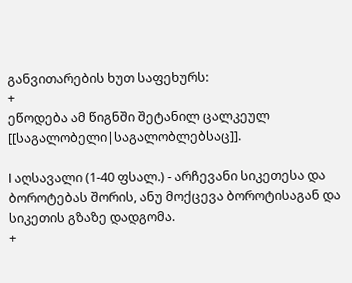განვითარების ხუთ საფეხურს:
+
ეწოდება ამ წიგნში შეტანილ ცალკეულ [[საგალობელი|საგალობლებსაც]].

I აღსავალი (1-40 ფსალ.) - არჩევანი სიკეთესა და ბოროტებას შორის, ანუ მოქცევა ბოროტისაგან და სიკეთის გზაზე დადგომა.
+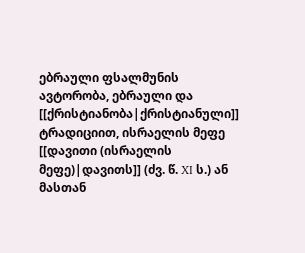ებრაული ფსალმუნის ავტორობა, ებრაული და [[ქრისტიანობა|ქრისტიანული]] ტრადიციით, ისრაელის მეფე [[დავითი (ისრაელის მეფე)|დავითს]] (ძვ. წ. XI ს.) ან მასთან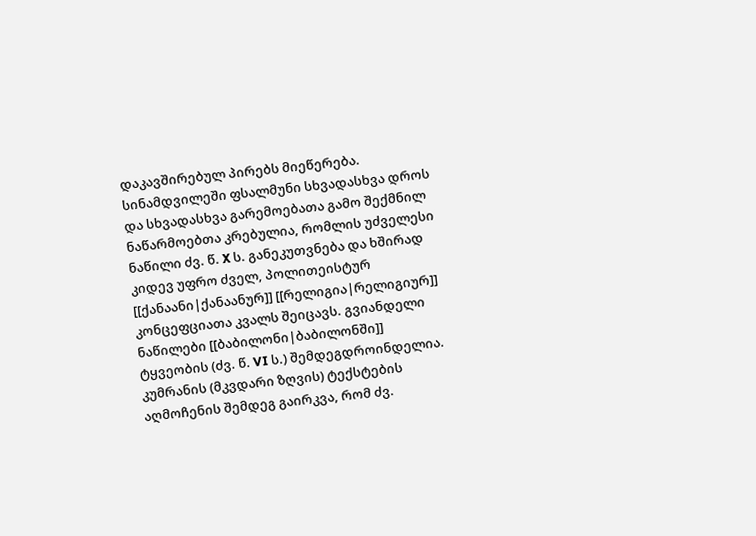დაკავშირებულ პირებს მიეწერება. სინამდვილეში ფსალმუნი სხვადასხვა დროს და სხვადასხვა გარემოებათა გამო შექმნილ ნაწარმოებთა კრებულია, რომლის უძველესი ნაწილი ძვ. წ. X ს. განეკუთვნება და ხშირად კიდევ უფრო ძველ, პოლითეისტურ [[ქანაანი|ქანაანურ]] [[რელიგია|რელიგიურ]] კონცეფციათა კვალს შეიცავს. გვიანდელი ნაწილები [[ბაბილონი|ბაბილონში]] ტყვეობის (ძვ. წ. VI ს.) შემდეგდროინდელია. კუმრანის (მკვდარი ზღვის) ტექსტების აღმოჩენის შემდეგ გაირკვა, რომ ძვ.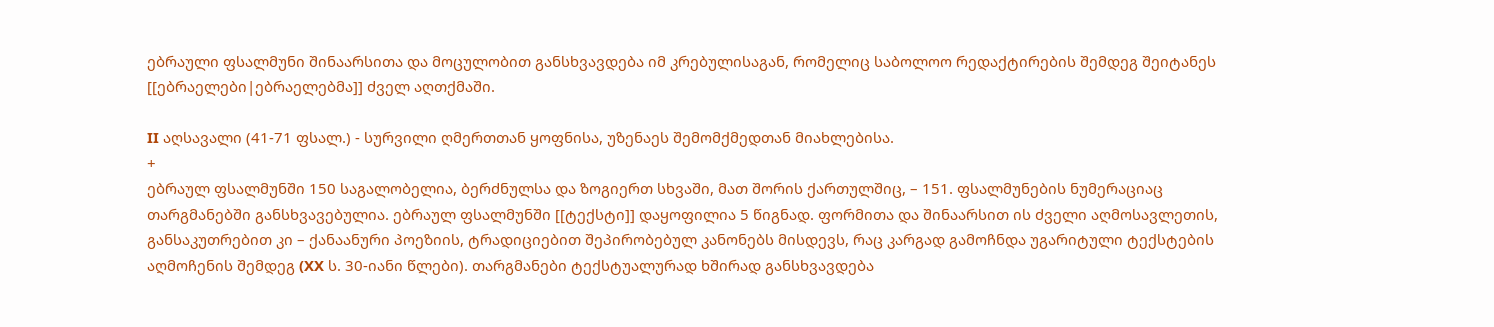ებრაული ფსალმუნი შინაარსითა და მოცულობით განსხვავდება იმ კრებულისაგან, რომელიც საბოლოო რედაქტირების შემდეგ შეიტანეს [[ებრაელები|ებრაელებმა]] ძველ აღთქმაში.

II აღსავალი (41-71 ფსალ.) - სურვილი ღმერთთან ყოფნისა, უზენაეს შემომქმედთან მიახლებისა.
+
ებრაულ ფსალმუნში 150 საგალობელია, ბერძნულსა და ზოგიერთ სხვაში, მათ შორის ქართულშიც, – 151. ფსალმუნების ნუმერაციაც თარგმანებში განსხვავებულია. ებრაულ ფსალმუნში [[ტექსტი]] დაყოფილია 5 წიგნად. ფორმითა და შინაარსით ის ძველი აღმოსავლეთის, განსაკუთრებით კი – ქანაანური პოეზიის, ტრადიციებით შეპირობებულ კანონებს მისდევს, რაც კარგად გამოჩნდა უგარიტული ტექსტების აღმოჩენის შემდეგ (XX ს. 30-იანი წლები). თარგმანები ტექსტუალურად ხშირად განსხვავდება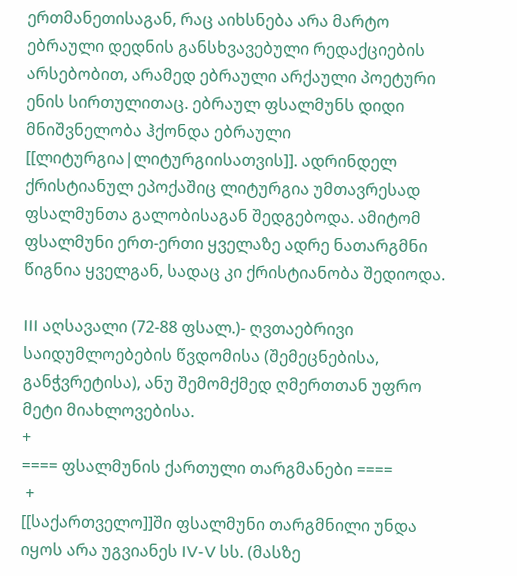ერთმანეთისაგან, რაც აიხსნება არა მარტო ებრაული დედნის განსხვავებული რედაქციების არსებობით, არამედ ებრაული არქაული პოეტური ენის სირთულითაც. ებრაულ ფსალმუნს დიდი მნიშვნელობა ჰქონდა ებრაული [[ლიტურგია|ლიტურგიისათვის]]. ადრინდელ ქრისტიანულ ეპოქაშიც ლიტურგია უმთავრესად ფსალმუნთა გალობისაგან შედგებოდა. ამიტომ ფსალმუნი ერთ-ერთი ყველაზე ადრე ნათარგმნი წიგნია ყველგან, სადაც კი ქრისტიანობა შედიოდა.

III აღსავალი (72-88 ფსალ.)- ღვთაებრივი საიდუმლოებების წვდომისა (შემეცნებისა, განჭვრეტისა), ანუ შემომქმედ ღმერთთან უფრო მეტი მიახლოვებისა.
+
==== ფსალმუნის ქართული თარგმანები ====
 +
[[საქართველო]]ში ფსალმუნი თარგმნილი უნდა იყოს არა უგვიანეს IV-V სს. (მასზე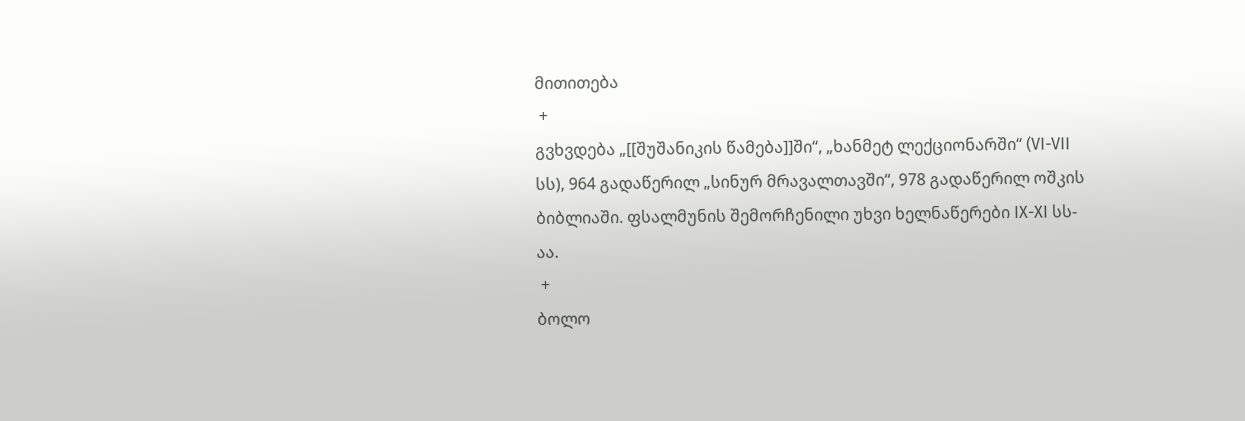მითითება
 +
გვხვდება „[[შუშანიკის წამება]]ში“, „ხანმეტ ლექციონარში“ (VI-VII სს), 964 გადაწერილ „სინურ მრავალთავში“, 978 გადაწერილ ოშკის ბიბლიაში. ფსალმუნის შემორჩენილი უხვი ხელნაწერები IX-XI სს-აა.
 +
ბოლო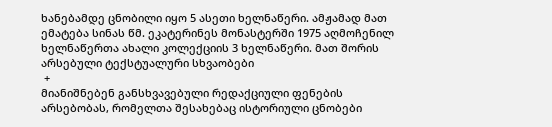ხანებამდე ცნობილი იყო 5 ასეთი ხელნაწერი. ამჟამად მათ ემატება სინას წმ. ეკატერინეს მონასტერში 1975 აღმოჩენილ ხელნაწერთა ახალი კოლექციის 3 ხელნაწერი. მათ შორის არსებული ტექსტუალური სხვაობები
 +
მიანიშნებენ განსხვავებული რედაქციული ფენების არსებობას, რომელთა შესახებაც ისტორიული ცნობები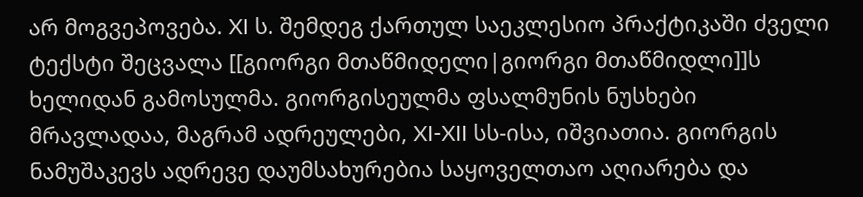არ მოგვეპოვება. XI ს. შემდეგ ქართულ საეკლესიო პრაქტიკაში ძველი ტექსტი შეცვალა [[გიორგი მთაწმიდელი|გიორგი მთაწმიდლი]]ს ხელიდან გამოსულმა. გიორგისეულმა ფსალმუნის ნუსხები მრავლადაა, მაგრამ ადრეულები, XI-XII სს-ისა, იშვიათია. გიორგის ნამუშაკევს ადრევე დაუმსახურებია საყოველთაო აღიარება და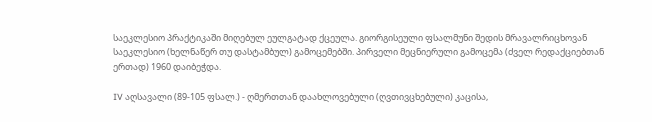საეკლესიო პრაქტიკაში მიღებულ ეულგატად ქცეულა. გიორგისეული ფსალმუნი შედის მრავალრიცხოვან საეკლესიო (ხელნაწერ თუ დასტამბულ) გამოცემებში. პირველი მეცნიერული გამოცემა (ძველ რედაქციებთან ერთად) 1960 დაიბეჭდა.

IV აღსავალი (89-105 ფსალ.) - ღმერთთან დაახლოვებული (ღვთივცხებული) კაცისა,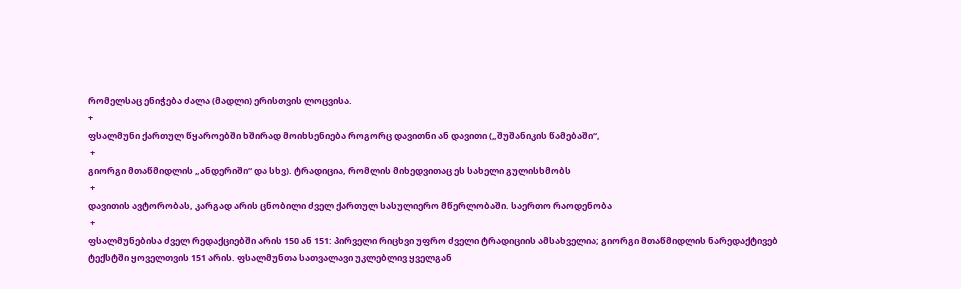რომელსაც ენიჭება ძალა (მადლი) ერისთვის ლოცვისა.
+
ფსალმუნი ქართულ წყაროებში ხშირად მოიხსენიება როგორც დავითნი ან დავითი („შუშანიკის წამებაში“,
 +
გიორგი მთაწმიდლის „ანდერიში“ და სხვ). ტრადიცია, რომლის მიხედვითაც ეს სახელი გულისხმობს
 +
დავითის ავტორობას, კარგად არის ცნობილი ძველ ქართულ სასულიერო მწერლობაში. საერთო რაოდენობა
 +
ფსალმუნებისა ძველ რედაქციებში არის 150 ან 151: პირველი რიცხვი უფრო ძველი ტრადიციის ამსახველია; გიორგი მთაწმიდლის ნარედაქტივებ ტექსტში ყოველთვის 151 არის. ფსალმუნთა სათვალავი უკლებლივ ყველგან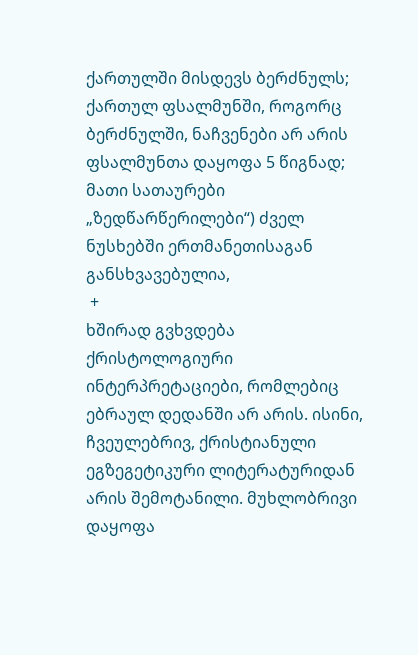ქართულში მისდევს ბერძნულს; ქართულ ფსალმუნში, როგორც ბერძნულში, ნაჩვენები არ არის ფსალმუნთა დაყოფა 5 წიგნად; მათი სათაურები „ზედწარწერილები“) ძველ ნუსხებში ერთმანეთისაგან განსხვავებულია,
 +
ხშირად გვხვდება ქრისტოლოგიური ინტერპრეტაციები, რომლებიც ებრაულ დედანში არ არის. ისინი, ჩვეულებრივ, ქრისტიანული ეგზეგეტიკური ლიტერატურიდან არის შემოტანილი. მუხლობრივი დაყოფა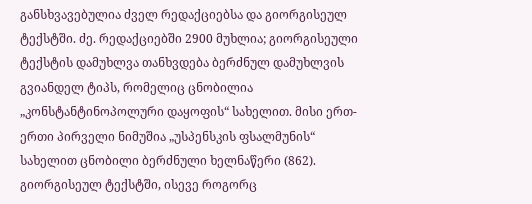განსხვავებულია ძველ რედაქციებსა და გიორგისეულ ტექსტში. ძე. რედაქციებში 2900 მუხლია; გიორგისეული ტექსტის დამუხლვა თანხვდება ბერძნულ დამუხლვის გვიანდელ ტიპს, რომელიც ცნობილია „კონსტანტინოპოლური დაყოფის“ სახელით. მისი ერთ-ერთი პირველი ნიმუშია „უსპენსკის ფსალმუნის“ სახელით ცნობილი ბერძნული ხელნაწერი (862). გიორგისეულ ტექსტში, ისევე როგორც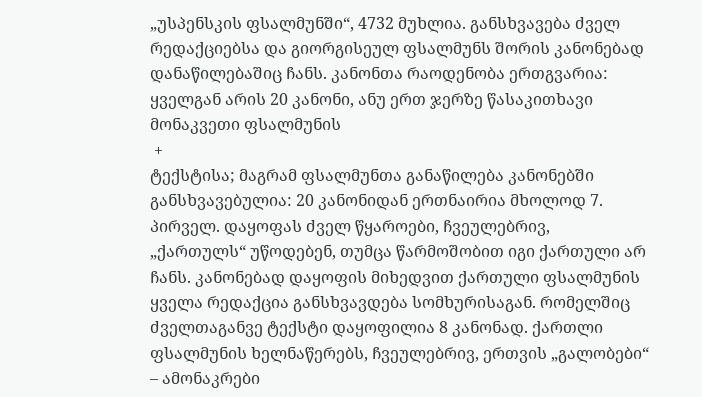„უსპენსკის ფსალმუნში“, 4732 მუხლია. განსხვავება ძველ რედაქციებსა და გიორგისეულ ფსალმუნს შორის კანონებად დანაწილებაშიც ჩანს. კანონთა რაოდენობა ერთგვარია: ყველგან არის 20 კანონი, ანუ ერთ ჯერზე წასაკითხავი მონაკვეთი ფსალმუნის
 +
ტექსტისა; მაგრამ ფსალმუნთა განაწილება კანონებში განსხვავებულია: 20 კანონიდან ერთნაირია მხოლოდ 7. პირველ. დაყოფას ძველ წყაროები, ჩვეულებრივ, „ქართულს“ უწოდებენ, თუმცა წარმოშობით იგი ქართული არ ჩანს. კანონებად დაყოფის მიხედვით ქართული ფსალმუნის ყველა რედაქცია განსხვავდება სომხურისაგან. რომელშიც ძველთაგანვე ტექსტი დაყოფილია 8 კანონად. ქართლი ფსალმუნის ხელნაწერებს, ჩვეულებრივ, ერთვის „გალობები“ – ამონაკრები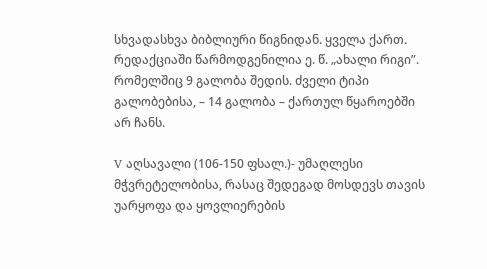სხვადასხვა ბიბლიური წიგნიდან. ყველა ქართ. რედაქციაში წარმოდგენილია ე. წ. „ახალი რიგი”. რომელშიც 9 გალობა შედის. ძველი ტიპი გალობებისა, – 14 გალობა – ქართულ წყაროებში არ ჩანს.

V აღსავალი (106-150 ფსალ.)- უმაღლესი მჭვრეტელობისა, რასაც შედეგად მოსდევს თავის უარყოფა და ყოვლიერების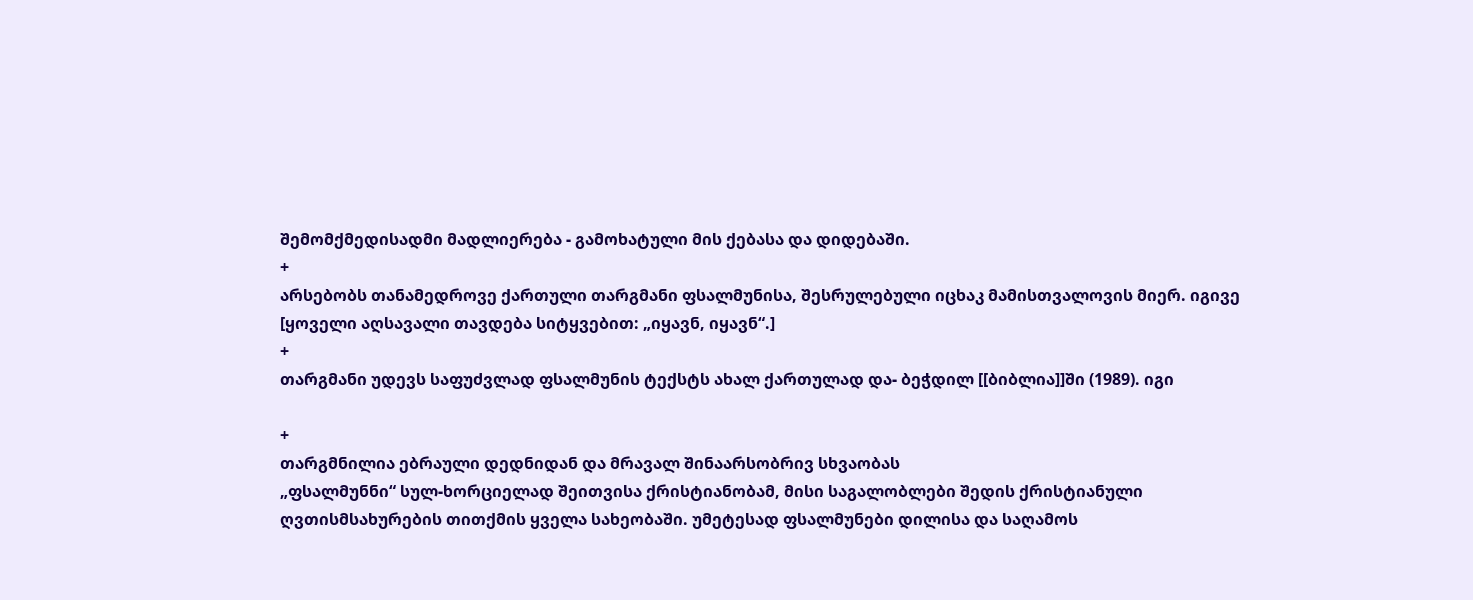შემომქმედისადმი მადლიერება - გამოხატული მის ქებასა და დიდებაში.
+
არსებობს თანამედროვე ქართული თარგმანი ფსალმუნისა, შესრულებული იცხაკ მამისთვალოვის მიერ. იგივე
[ყოველი აღსავალი თავდება სიტყვებით: „იყავნ, იყავნ“.]
+
თარგმანი უდევს საფუძვლად ფსალმუნის ტექსტს ახალ ქართულად და- ბეჭდილ [[ბიბლია]]ში (1989). იგი

+
თარგმნილია ებრაული დედნიდან და მრავალ შინაარსობრივ სხვაობას
„ფსალმუნნი“ სულ-ხორციელად შეითვისა ქრისტიანობამ, მისი საგალობლები შედის ქრისტიანული ღვთისმსახურების თითქმის ყველა სახეობაში. უმეტესად ფსალმუნები დილისა და საღამოს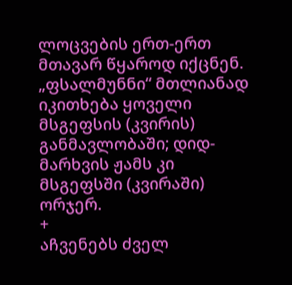ლოცვების ერთ-ერთ მთავარ წყაროდ იქცნენ. „ფსალმუნნი“ მთლიანად იკითხება ყოველი მსგეფსის (კვირის) განმავლობაში; დიდ-მარხვის ჟამს კი მსგეფსში (კვირაში) ორჯერ.
+
აჩვენებს ძველ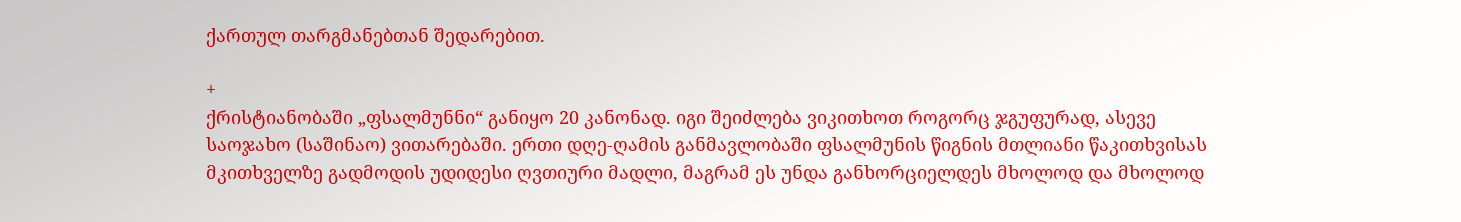ქართულ თარგმანებთან შედარებით.

+
ქრისტიანობაში „ფსალმუნნი“ განიყო 20 კანონად. იგი შეიძლება ვიკითხოთ როგორც ჯგუფურად, ასევე საოჯახო (საშინაო) ვითარებაში. ერთი დღე-ღამის განმავლობაში ფსალმუნის წიგნის მთლიანი წაკითხვისას მკითხველზე გადმოდის უდიდესი ღვთიური მადლი, მაგრამ ეს უნდა განხორციელდეს მხოლოდ და მხოლოდ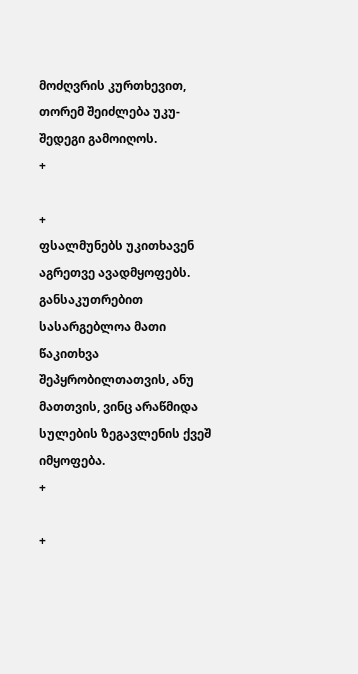მოძღვრის კურთხევით, თორემ შეიძლება უკუ-შედეგი გამოიღოს.
+

+
ფსალმუნებს უკითხავენ აგრეთვე ავადმყოფებს. განსაკუთრებით სასარგებლოა მათი წაკითხვა შეპყრობილთათვის, ანუ მათთვის, ვინც არაწმიდა სულების ზეგავლენის ქვეშ იმყოფება.
+

+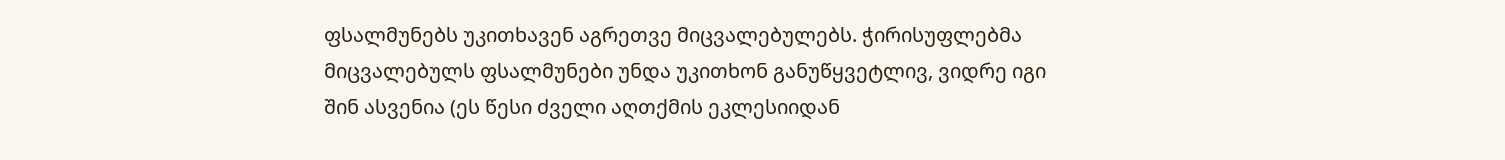ფსალმუნებს უკითხავენ აგრეთვე მიცვალებულებს. ჭირისუფლებმა მიცვალებულს ფსალმუნები უნდა უკითხონ განუწყვეტლივ, ვიდრე იგი შინ ასვენია (ეს წესი ძველი აღთქმის ეკლესიიდან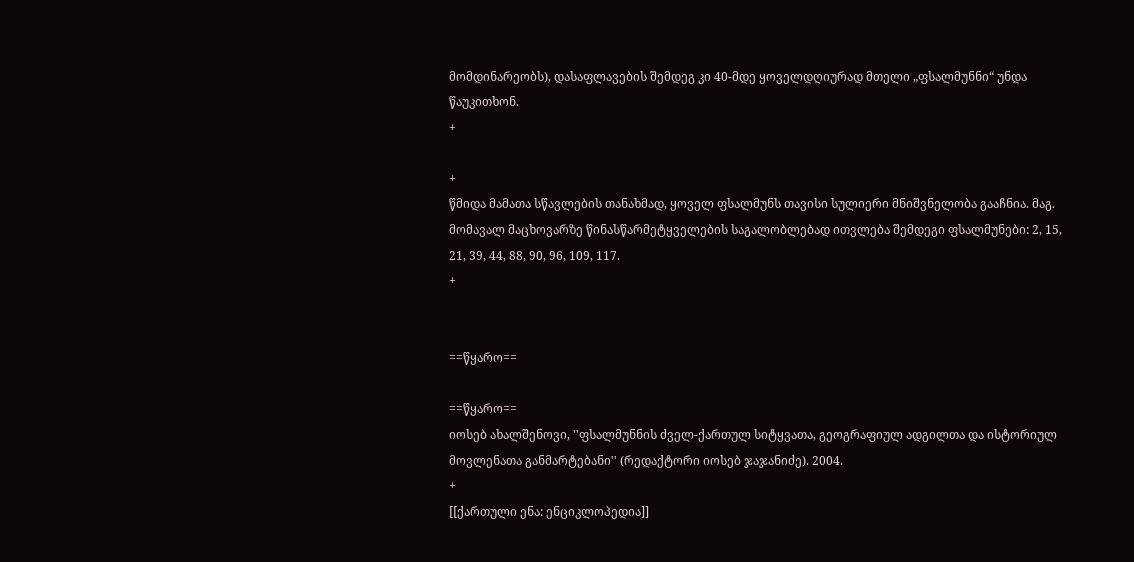მომდინარეობს), დასაფლავების შემდეგ კი 40-მდე ყოველდღიურად მთელი „ფსალმუნნი“ უნდა წაუკითხონ.
+

+
წმიდა მამათა სწავლების თანახმად, ყოველ ფსალმუნს თავისი სულიერი მნიშვნელობა გააჩნია. მაგ. მომავალ მაცხოვარზე წინასწარმეტყველების საგალობლებად ითვლება შემდეგი ფსალმუნები: 2, 15, 21, 39, 44, 88, 90, 96, 109, 117.
+


==წყარო==

==წყარო==
იოსებ ახალშენოვი, ''ფსალმუნნის ძველ-ქართულ სიტყვათა, გეოგრაფიულ ადგილთა და ისტორიულ მოვლენათა განმარტებანი'' (რედაქტორი იოსებ ჯაჯანიძე). 2004.
+
[[ქართული ენა: ენციკლოპედია]]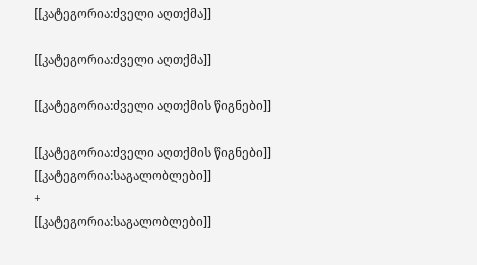[[კატეგორია:ძველი აღთქმა]]

[[კატეგორია:ძველი აღთქმა]]

[[კატეგორია:ძველი აღთქმის წიგნები]]

[[კატეგორია:ძველი აღთქმის წიგნები]]
[[კატეგორია:საგალობლები]]
+
[[კატეგორია:საგალობლები]]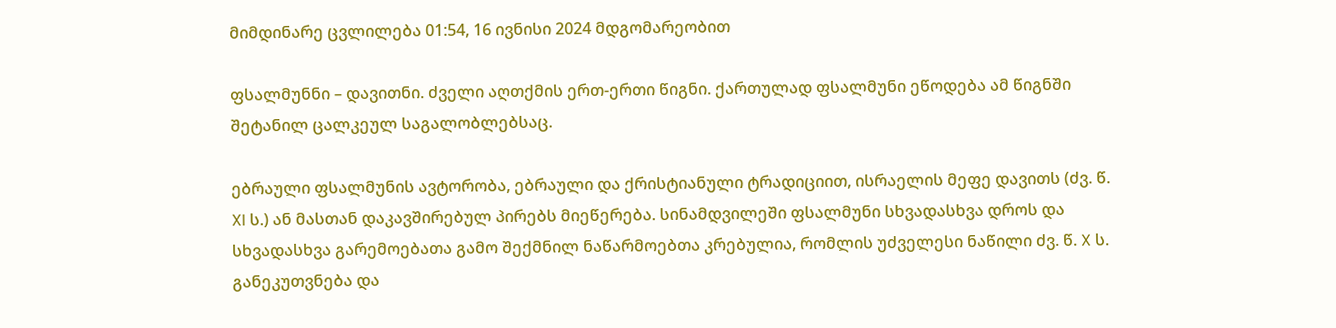მიმდინარე ცვლილება 01:54, 16 ივნისი 2024 მდგომარეობით

ფსალმუნნი – დავითნი. ძველი აღთქმის ერთ-ერთი წიგნი. ქართულად ფსალმუნი ეწოდება ამ წიგნში შეტანილ ცალკეულ საგალობლებსაც.

ებრაული ფსალმუნის ავტორობა, ებრაული და ქრისტიანული ტრადიციით, ისრაელის მეფე დავითს (ძვ. წ. XI ს.) ან მასთან დაკავშირებულ პირებს მიეწერება. სინამდვილეში ფსალმუნი სხვადასხვა დროს და სხვადასხვა გარემოებათა გამო შექმნილ ნაწარმოებთა კრებულია, რომლის უძველესი ნაწილი ძვ. წ. X ს. განეკუთვნება და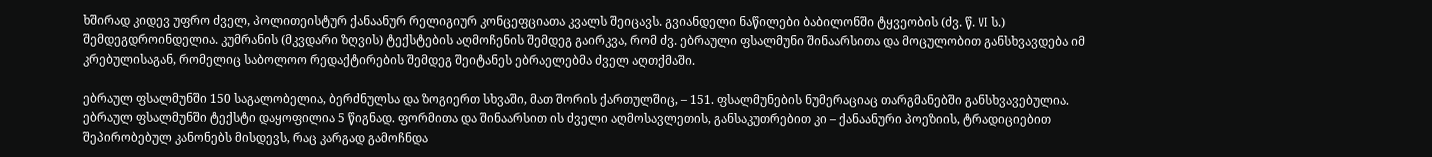ხშირად კიდევ უფრო ძველ, პოლითეისტურ ქანაანურ რელიგიურ კონცეფციათა კვალს შეიცავს. გვიანდელი ნაწილები ბაბილონში ტყვეობის (ძვ. წ. VI ს.) შემდეგდროინდელია. კუმრანის (მკვდარი ზღვის) ტექსტების აღმოჩენის შემდეგ გაირკვა, რომ ძვ. ებრაული ფსალმუნი შინაარსითა და მოცულობით განსხვავდება იმ კრებულისაგან, რომელიც საბოლოო რედაქტირების შემდეგ შეიტანეს ებრაელებმა ძველ აღთქმაში.

ებრაულ ფსალმუნში 150 საგალობელია, ბერძნულსა და ზოგიერთ სხვაში, მათ შორის ქართულშიც, – 151. ფსალმუნების ნუმერაციაც თარგმანებში განსხვავებულია. ებრაულ ფსალმუნში ტექსტი დაყოფილია 5 წიგნად. ფორმითა და შინაარსით ის ძველი აღმოსავლეთის, განსაკუთრებით კი – ქანაანური პოეზიის, ტრადიციებით შეპირობებულ კანონებს მისდევს, რაც კარგად გამოჩნდა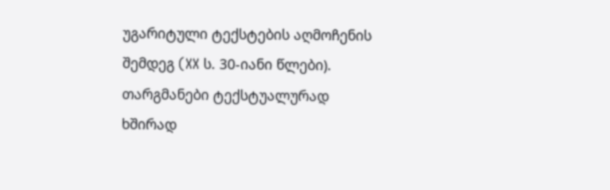უგარიტული ტექსტების აღმოჩენის შემდეგ (XX ს. 30-იანი წლები). თარგმანები ტექსტუალურად ხშირად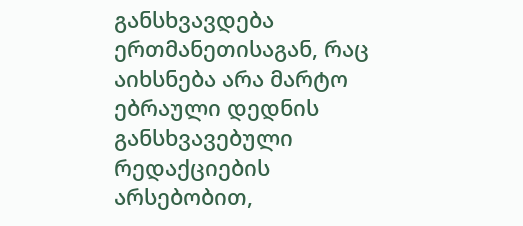განსხვავდება ერთმანეთისაგან, რაც აიხსნება არა მარტო ებრაული დედნის განსხვავებული რედაქციების არსებობით,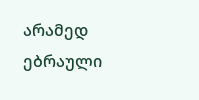არამედ ებრაული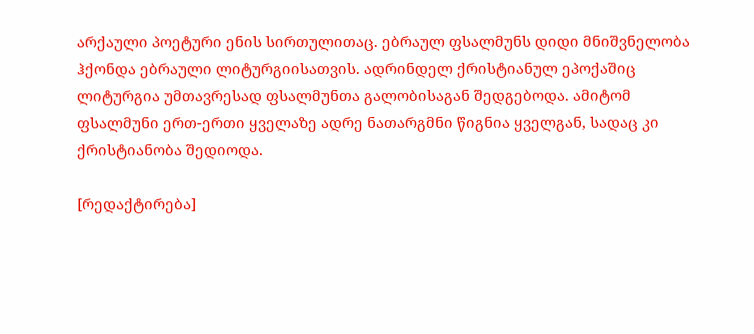არქაული პოეტური ენის სირთულითაც. ებრაულ ფსალმუნს დიდი მნიშვნელობა ჰქონდა ებრაული ლიტურგიისათვის. ადრინდელ ქრისტიანულ ეპოქაშიც ლიტურგია უმთავრესად ფსალმუნთა გალობისაგან შედგებოდა. ამიტომ ფსალმუნი ერთ-ერთი ყველაზე ადრე ნათარგმნი წიგნია ყველგან, სადაც კი ქრისტიანობა შედიოდა.

[რედაქტირება]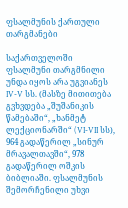ფსალმუნის ქართული თარგმანები

საქართველოში ფსალმუნი თარგმნილი უნდა იყოს არა უგვიანეს IV-V სს. (მასზე მითითება გვხვდება „შუშანიკის წამებაში“, „ხანმეტ ლექციონარში“ (VI-VII სს), 964 გადაწერილ „სინურ მრავალთავში“, 978 გადაწერილ ოშკის ბიბლიაში. ფსალმუნის შემორჩენილი უხვი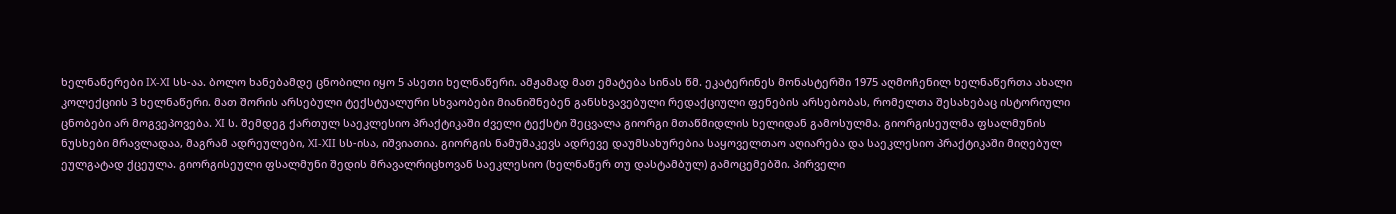ხელნაწერები IX-XI სს-აა. ბოლო ხანებამდე ცნობილი იყო 5 ასეთი ხელნაწერი. ამჟამად მათ ემატება სინას წმ. ეკატერინეს მონასტერში 1975 აღმოჩენილ ხელნაწერთა ახალი კოლექციის 3 ხელნაწერი. მათ შორის არსებული ტექსტუალური სხვაობები მიანიშნებენ განსხვავებული რედაქციული ფენების არსებობას, რომელთა შესახებაც ისტორიული ცნობები არ მოგვეპოვება. XI ს. შემდეგ ქართულ საეკლესიო პრაქტიკაში ძველი ტექსტი შეცვალა გიორგი მთაწმიდლის ხელიდან გამოსულმა. გიორგისეულმა ფსალმუნის ნუსხები მრავლადაა, მაგრამ ადრეულები, XI-XII სს-ისა, იშვიათია. გიორგის ნამუშაკევს ადრევე დაუმსახურებია საყოველთაო აღიარება და საეკლესიო პრაქტიკაში მიღებულ ეულგატად ქცეულა. გიორგისეული ფსალმუნი შედის მრავალრიცხოვან საეკლესიო (ხელნაწერ თუ დასტამბულ) გამოცემებში. პირველი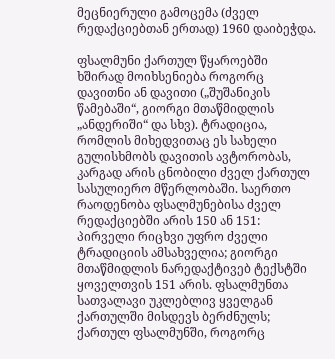მეცნიერული გამოცემა (ძველ რედაქციებთან ერთად) 1960 დაიბეჭდა.

ფსალმუნი ქართულ წყაროებში ხშირად მოიხსენიება როგორც დავითნი ან დავითი („შუშანიკის წამებაში“, გიორგი მთაწმიდლის „ანდერიში“ და სხვ). ტრადიცია, რომლის მიხედვითაც ეს სახელი გულისხმობს დავითის ავტორობას, კარგად არის ცნობილი ძველ ქართულ სასულიერო მწერლობაში. საერთო რაოდენობა ფსალმუნებისა ძველ რედაქციებში არის 150 ან 151: პირველი რიცხვი უფრო ძველი ტრადიციის ამსახველია; გიორგი მთაწმიდლის ნარედაქტივებ ტექსტში ყოველთვის 151 არის. ფსალმუნთა სათვალავი უკლებლივ ყველგან ქართულში მისდევს ბერძნულს; ქართულ ფსალმუნში, როგორც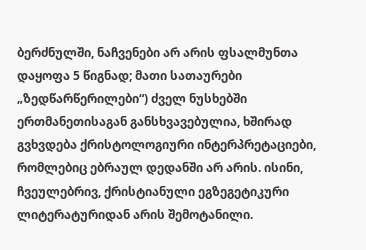ბერძნულში, ნაჩვენები არ არის ფსალმუნთა დაყოფა 5 წიგნად; მათი სათაურები „ზედწარწერილები“) ძველ ნუსხებში ერთმანეთისაგან განსხვავებულია, ხშირად გვხვდება ქრისტოლოგიური ინტერპრეტაციები, რომლებიც ებრაულ დედანში არ არის. ისინი, ჩვეულებრივ, ქრისტიანული ეგზეგეტიკური ლიტერატურიდან არის შემოტანილი.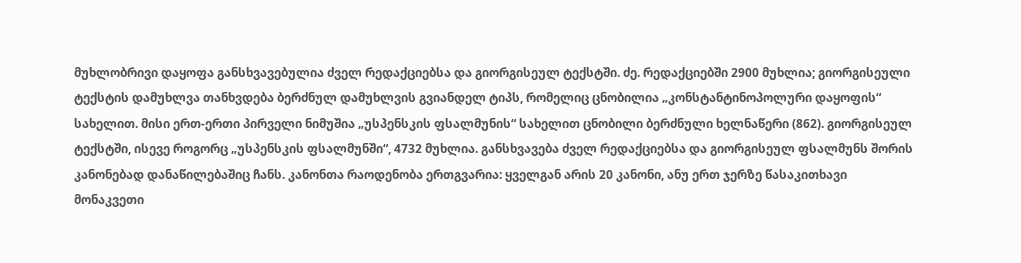მუხლობრივი დაყოფა განსხვავებულია ძველ რედაქციებსა და გიორგისეულ ტექსტში. ძე. რედაქციებში 2900 მუხლია; გიორგისეული ტექსტის დამუხლვა თანხვდება ბერძნულ დამუხლვის გვიანდელ ტიპს, რომელიც ცნობილია „კონსტანტინოპოლური დაყოფის“ სახელით. მისი ერთ-ერთი პირველი ნიმუშია „უსპენსკის ფსალმუნის“ სახელით ცნობილი ბერძნული ხელნაწერი (862). გიორგისეულ ტექსტში, ისევე როგორც „უსპენსკის ფსალმუნში“, 4732 მუხლია. განსხვავება ძველ რედაქციებსა და გიორგისეულ ფსალმუნს შორის კანონებად დანაწილებაშიც ჩანს. კანონთა რაოდენობა ერთგვარია: ყველგან არის 20 კანონი, ანუ ერთ ჯერზე წასაკითხავი მონაკვეთი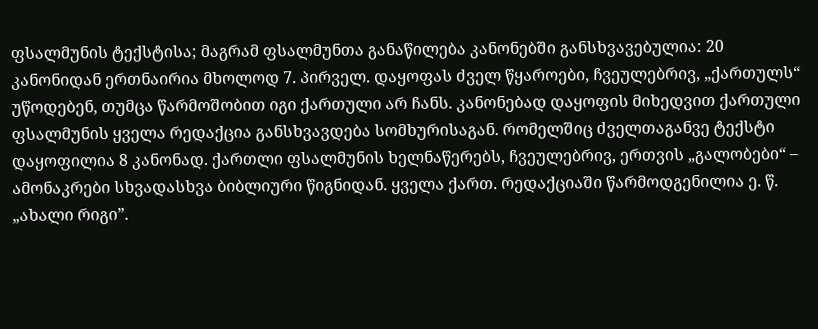ფსალმუნის ტექსტისა; მაგრამ ფსალმუნთა განაწილება კანონებში განსხვავებულია: 20 კანონიდან ერთნაირია მხოლოდ 7. პირველ. დაყოფას ძველ წყაროები, ჩვეულებრივ, „ქართულს“ უწოდებენ, თუმცა წარმოშობით იგი ქართული არ ჩანს. კანონებად დაყოფის მიხედვით ქართული ფსალმუნის ყველა რედაქცია განსხვავდება სომხურისაგან. რომელშიც ძველთაგანვე ტექსტი დაყოფილია 8 კანონად. ქართლი ფსალმუნის ხელნაწერებს, ჩვეულებრივ, ერთვის „გალობები“ – ამონაკრები სხვადასხვა ბიბლიური წიგნიდან. ყველა ქართ. რედაქციაში წარმოდგენილია ე. წ. „ახალი რიგი”.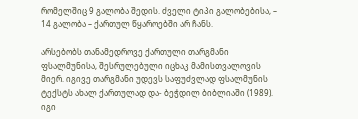რომელშიც 9 გალობა შედის. ძველი ტიპი გალობებისა, – 14 გალობა – ქართულ წყაროებში არ ჩანს.

არსებობს თანამედროვე ქართული თარგმანი ფსალმუნისა, შესრულებული იცხაკ მამისთვალოვის მიერ. იგივე თარგმანი უდევს საფუძვლად ფსალმუნის ტექსტს ახალ ქართულად და- ბეჭდილ ბიბლიაში (1989). იგი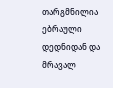თარგმნილია ებრაული დედნიდან და მრავალ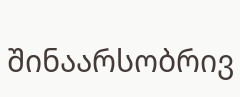შინაარსობრივ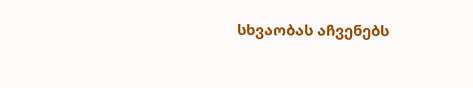სხვაობას აჩვენებს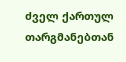ძველ ქართულ თარგმანებთან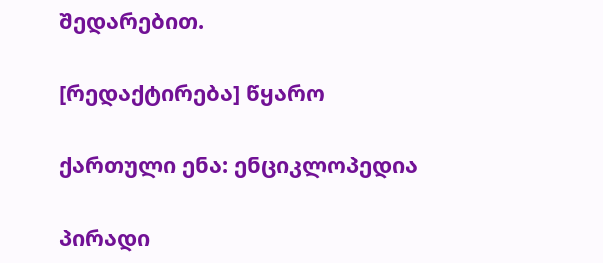შედარებით.

[რედაქტირება] წყარო

ქართული ენა: ენციკლოპედია

პირადი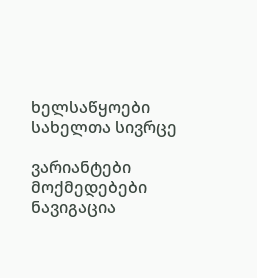ხელსაწყოები
სახელთა სივრცე

ვარიანტები
მოქმედებები
ნავიგაცია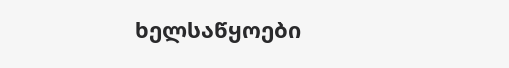ხელსაწყოები